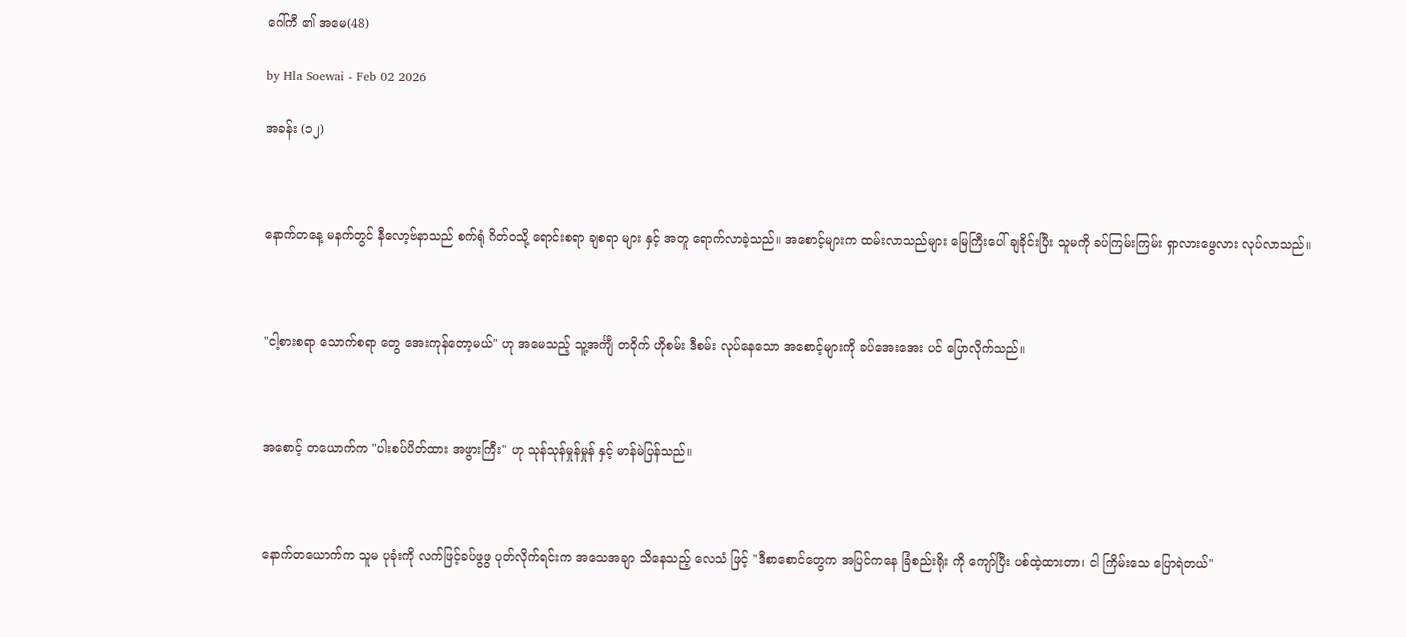ဂေါ်ကီ ၏ အမေ(48)

by Hla Soewai - Feb 02 2026

အခန်း (၁၂)



နောက်တနေ့ မနက်တွင် နီလော့ဗ်နာသည် စက်ရုံ ဂိတ်ဝသို့ ရောင်းစရာ ချစရာ များ နှင့် အတူ ရောက်လာခဲ့သည်။ အစောင့်များက ထမ်းလာသည်များ မြေကြီးပေါ် ချခိုင်းပြီး သူမကို ခပ်ကြမ်းကြမ်း ရှာလားဖွေလား လုပ်လာသည်။



"ငါ့စားစရာ သောက်စရာ တွေ အေးကုန်တော့မယ်" ဟု အမေသည့် သူ့အင်္ကျီ တဝိုက် ဟိုစမ်း ဒီစမ်း လုပ်နေသော အစောင့်များကို ခပ်အေးအေး ပင် ပြောလိုက်သည်။



အစောင့် တယောက်က "ပါးစပ်ပိတ်ထား အဖွားကြီး" ဟု သုန်သုန်မှုန်မှုန် နှင့် မာန်မဲပြန်သည်။



နောက်တယောက်က သူမ ပုခုံးကို လက်ဖြင့်ခပ်ဖွဖွ ပုတ်လိုက်ရင်းက အသေအချာ သိနေသည့် လေသံ ဖြင့် "ဒီစာစောင်တွေက အပြင်ကနေ ခြံစည်းရိုး ကို ကျော်ပြီး ပစ်ထဲ့ထားတာ၊ ငါ ကြိမ်းသေ ပြောရဲတယ်"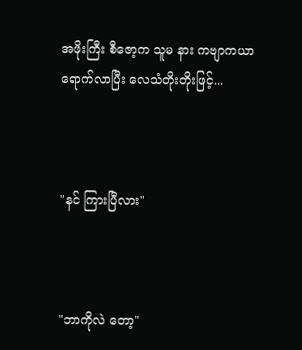အဖိုးကြီး စီဇော့က သူမ နား ကဗျာကယာ ရောက်လာပြီး ‌လေသံတိုးတိုးဖြင့်...



"နင် ကြားပြီလား"



"ဘာကိုလဲ တော့"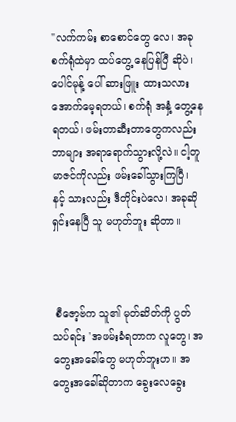"လက်ကမ်း စာစောင်တွေ လေ၊ အခု စက်ရုံထဲမှာ ထပ်တွေ့ နေပြန်ပြီ ဆိုပဲ၊ ပေါင်မုန့် ပေါ် ဆားဖြူး ထားသလား အောက်မေ့ရတယ်၊ စက်ရုံ အနှံ့ တွေ့နေရတယ်၊ ဖမ်းတာဆီးတာတွေကလည်း ဘာများ အရာရောက်သွားလို့လဲ။ ငါ့တူ မာဇင်ကိုလည်း ဖမ်းခေါ်သွားကြပြီ၊ နင့် သားလည်း ဒီတိုင်းပဲလေ၊ အခုဆို ရှင်းနေပြီ သူ မဟုတ်ဘူး ဆိုတာ။



 စီဇော့ဗ်က သူ၏ မုတ်ဆိတ်ကို ပွတ်သပ်ရင်း 'အဖမ်းခံရတာက လူတွေ၊ အတွေးအခေါ်တွေ မဟုတ်ဘူးဟ။ အတွေးအခေါ်ဆိုတာက ခွေးလေခွေး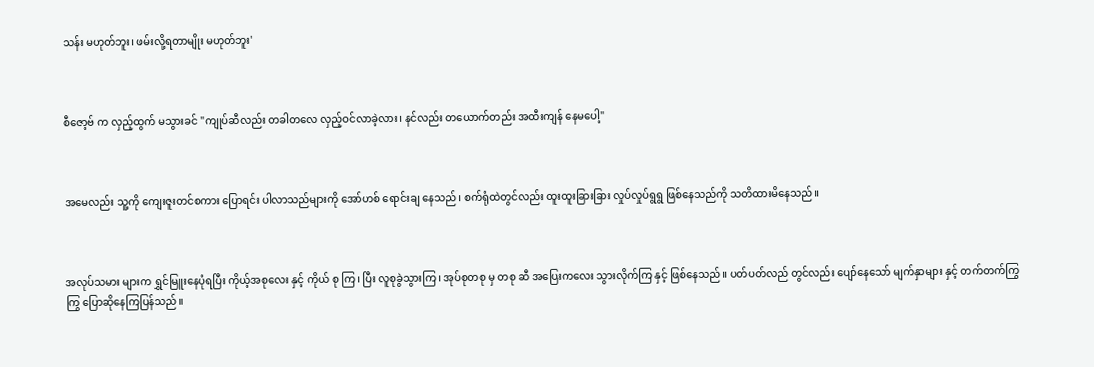သန်း မဟုတ်ဘူး၊ ဖမ်းလို့ရတာမျိုး မဟုတ်ဘူး'



စီဇော့ဗ် က လှည့်ထွက် မသွားခင် "ကျုပ်ဆီလည်း တခါတလေ လှည့်ဝင်လာခဲ့လား၊ နင်လည်း တယောက်တည်း အထီးကျန် နေမပေါ့"



အမေလည်း သူ့ကို ကျေးဇူးတင်စကား ပြောရင်း ပါလာသည်များကို အော်ဟစ် ရောင်းချ နေသည်၊ စက်ရုံထဲတွင်လည်း ထူးထူးခြားခြား လှုပ်လှုပ်ရွရွ ဖြစ်နေသည်ကို သတိထားမိနေသည်။



အလုပ်သမား များက ရွှင်မြူးနေပုံရပြီး ကိုယ့်အစု‌လေး နှင့် ကိုယ် စု ကြ၊ ပြီး လူစုခွဲသွားကြ၊ အုပ်စုတစု မှ တစု ဆီ အပြေးကလေး သွားလိုက်ကြ နှင့် ဖြစ်နေသည်။ ပတ်ပတ်လည် တွင်လည်း ပျော်နေသော် မျက်နှာများ နှင့် တက်တက်ကြွကြွ ပြောဆိုနေကြပြန်သည်။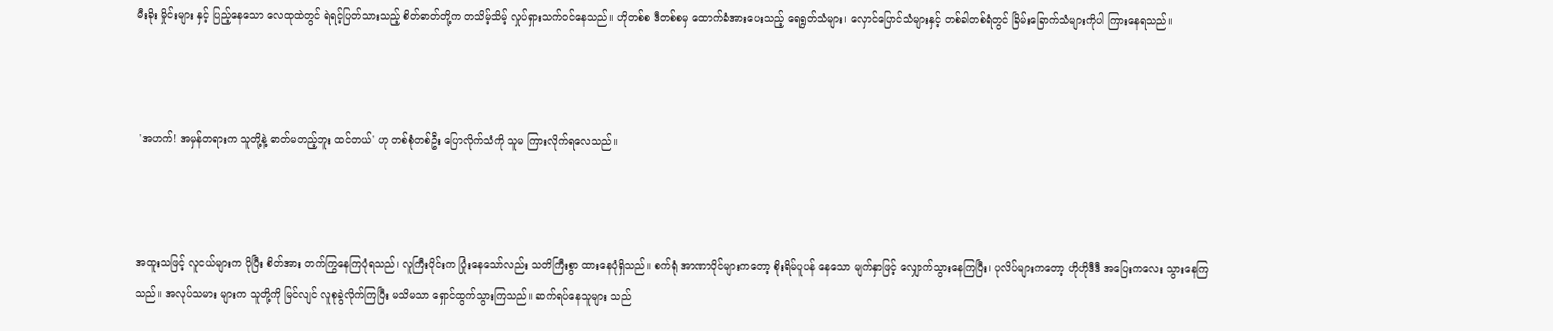မီးခိုး မှိုင်းများ နှင့် ပြည့်နေသော လေထုထဲတွင် ရဲရင့်ပြတ်သားသည့် စိတ်ဓာတ်တို့က တသိမ့်သိမ့် လှုပ်ရှားသက်ဝင်နေသည်။ ဟိုတစ်စ ဒီတစ်စမှ ထောက်ခံအားပေးသည့် ရေရွတ်သံများ၊ လှောင်ပြောင်သံများနှင့် တစ်ခါတစ်ရံတွင် ခြိမ်းခြောက်သံများကိုပါ ကြားနေရသည်။



 'အဟက်! အမှန်တရားက သူတို့နဲ့ ဓာတ်မတည့်ဘူး ထင်တယ်' ဟု တစ်စုံတစ်ဦး ပြောလိုက်သံကို သူမ ကြားလိုက်ရလေသည်။



အထူးသဖြင့် လူငယ်များက ပိုပြီး စိတ်အား တက်ကြွနေကြပုံရသည်၊ လူကြီးပိုင်းက ပြုံးနေသော်လည်း သတိကြီးစွာ ထားနေပုံရှိသည်။ စက်ရုံ အာဏာပိုင်များကတော့ စိုးရိမ်ပူပန် နေသော မျက်နှာဖြင့် လျှောက်သွားနေကြပြီး၊ ပုလိပ်များကတော့ ဟိုဟိုဒီဒီ အပြေးကလေး သွားနေကြသည်။ အလုပ်သမား များက သူတို့ကို မြင်လျင် လူစုခွဲလိုက်ကြပြီး မသိမသာ ရှောင်ထွက်သွားကြသည်။ ဆက်ရပ်နေသူများ သည်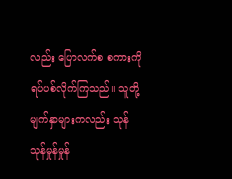လည်း ပြောလက်စ စကားကို ရပ်ပစ်လိုက်ကြသည်။ သူတို့ မျက်နှာများကလည်း သုန်သုန်မှုန်မှုန်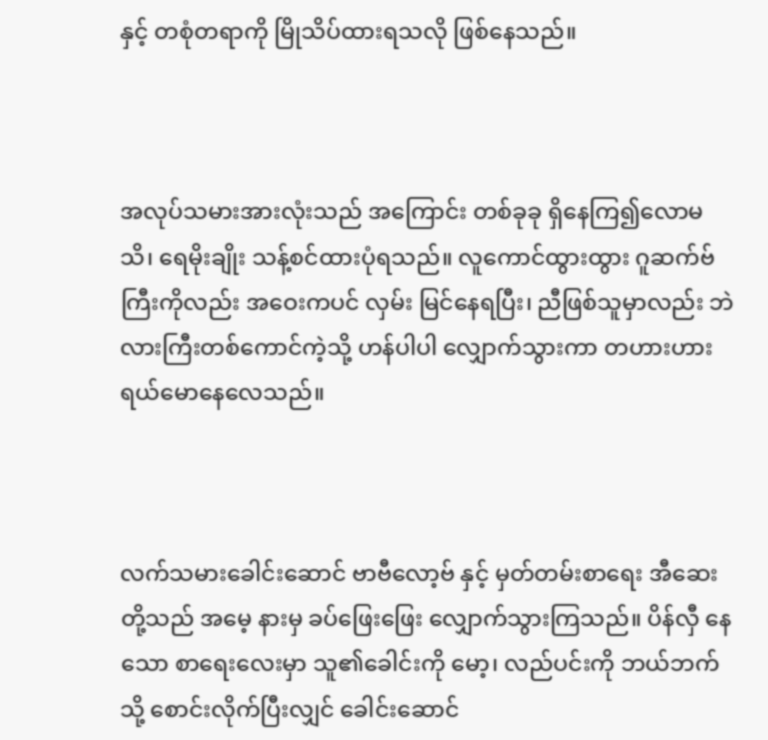နှင့် တစုံတရာကို မြိုသိပ်ထားရသလို ဖြစ်နေသည်။



အလုပ်သမားအားလုံးသည် အကြောင်း တစ်ခုခု ရှိနေကြ၍လောမသိ၊ ရေမိုးချိုး သန့်စင်ထားပုံရသည်။ လူကောင်ထွားထွား ဂူဆက်ဗ် ကြီးကိုလည်း အဝေးကပင် လှမ်း မြင်နေရပြီး၊ ညီဖြစ်သူမှာလည်း ဘဲလားကြီးတစ်ကောင်ကဲ့သို့ ဟန်ပါပါ လျှောက်သွားကာ တဟားဟား ရယ်မောနေလေသည်။



လက်သမားခေါင်းဆောင် ဗာဗီလော့ဗ် နှင့် မှတ်တမ်းစာရေး အီဆေး တို့သည် အမေ့ နားမှ ခပ်ဖြေးဖြေး လျှောက်သွားကြသည်။ ပိန်လှီ နေသော စာရေးလေးမှာ သူ၏ခေါင်းကို မော့၊ လည်ပင်းကို ဘယ်ဘက်သို့ စောင်းလိုက်ပြီးလျှင် ခေါင်းဆောင်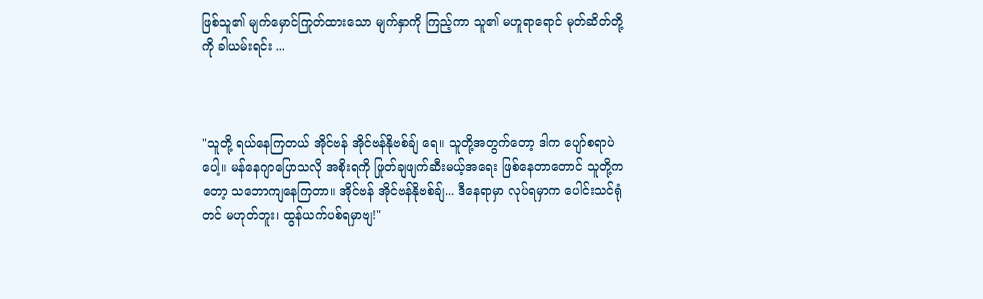ဖြစ်သူ၏ မျက်မှောင်ကြုတ်ထားသော မျက်နှာကို ကြည့်ကာ သူ၏ မဟူရာရောင် မုတ်ဆိတ်တို့ ကို ခါယမ်းရင်း ...



"သူတို့ ရယ်နေကြတယ် အိုင်ဗန် အိုင်ဗန်နိုဗစ်ချ်‌ ရေ။ သူတို့အတွက်တော့ ဒါက ပျော်စရာပဲပေါ့။ မန်နေဂျာပြောသလို အစိုးရကို ဖြုတ်ချဖျက်ဆီးမယ့်အရေး ဖြစ်နေတာတောင် သူတို့ကတော့ သဘောကျနေကြတာ။ အိုင်ဗန် အိုင်ဗန်နိုဗစ်ချ်... ဒီနေရာမှာ လုပ်ရမှာက ပေါင်းသင်ရုံတင် မဟုတ်ဘူး၊ ထွန်ယက်ပစ်ရမှာဗျ!"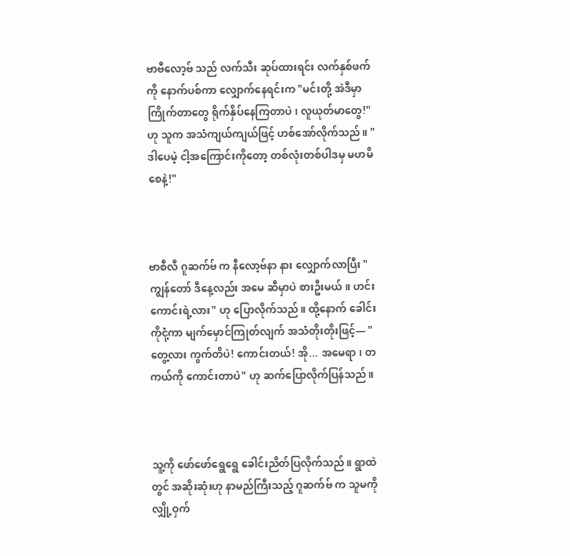ဗာဗီလော့ဗ် သည် လက်သီး ဆုပ်ထားရင်း လက်နှစ်ဖက်ကို နောက်ပစ်ကာ လျှောက်နေရင်းက "မင်းတို့ အဲဒီမှာ ကြိုက်တာတွေ ရိုက်နှိပ်နေကြတာပဲ၊ လူယုတ်မာတွေ!" ဟု သူက အသံကျယ်ကျယ်ဖြင့် ဟစ်အော်လိုက်သည်။ "ဒါပေမဲ့ ငါ့အကြောင်းကိုတော့ တစ်လုံးတစ်ပါဒမှ မဟမိစေနဲ့!"



ဗာစီလီ ဂူဆက်ဗ် က နီလော့ဗ်နာ နား လျှောက်လာပြီး "ကျွန်တော် ဒီနေ့လည်း အမေ ဆီမှာပဲ စားဦးမယ်။ ဟင်းကောင်းရဲ့လား" ဟု ပြောလိုက်သည်။ ထို့နောက် ခေါင်းကိုငုံ့ကာ မျက်မှောင်ကြုတ်လျက် အသံတိုးတိုးဖြင့်— "တွေ့လား ကွက်တိပဲ! ကောင်းတယ်! အို... အမေရာ၊ တကယ်ကို ကောင်းတာပဲ" ဟု ဆက်ပြောလိုက်ပြန်သည်။



သူ့ကို ဖော်ဖော်ရွေရွေ ခေါင်းညိတ်ပြလိုက်သည်။ ရွာထဲတွင် အဆိုးဆုံးဟု နာမည်ကြီးသည့် ဂူဆက်ဗ် က သူမကို လျှို့ဝှက်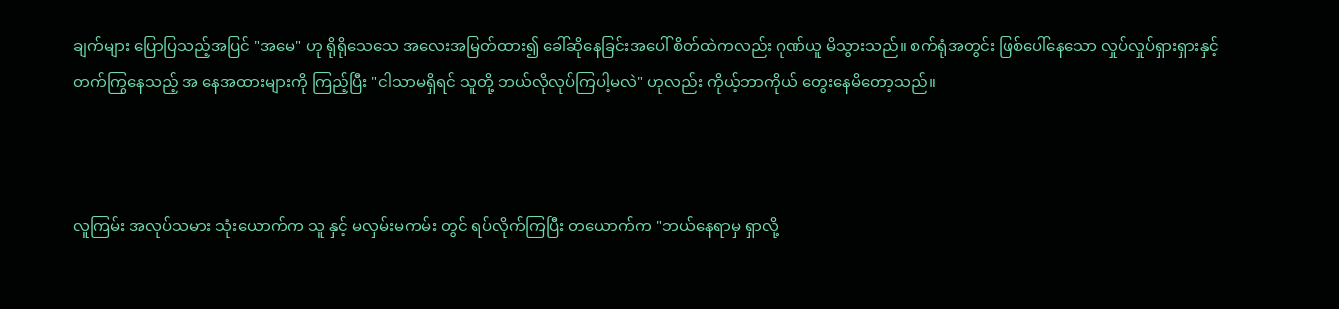ချက်များ ပြောပြသည့်အပြင် "အမေ" ဟု ရိုရိုသေသေ အလေးအမြတ်ထား၍ ခေါ်ဆိုနေခြင်းအပေါ် စိတ်ထဲကလည်း ဂုဏ်ယူ မိသွားသည်။ စက်ရုံအတွင်း ဖြစ်ပေါ်နေသော လှုပ်လှုပ်ရှားရှားနှင့် တက်ကြွနေသည့် အ‌ နေအထားများကို ကြည့်ပြီး "ငါသာမရှိရင် သူတို့ ဘယ်လိုလုပ်ကြပါ့မလဲ" ဟုလည်း ကိုယ့်ဘာကိုယ် တွေးနေမိတော့သည်။



လူကြမ်း အလုပ်သမား သုံး‌ယောက်က သူ နှင့် မလှမ်းမကမ်း တွင် ရပ်လိုက်ကြပြီး တယောက်က "ဘယ်နေရာမှ ရှာလို့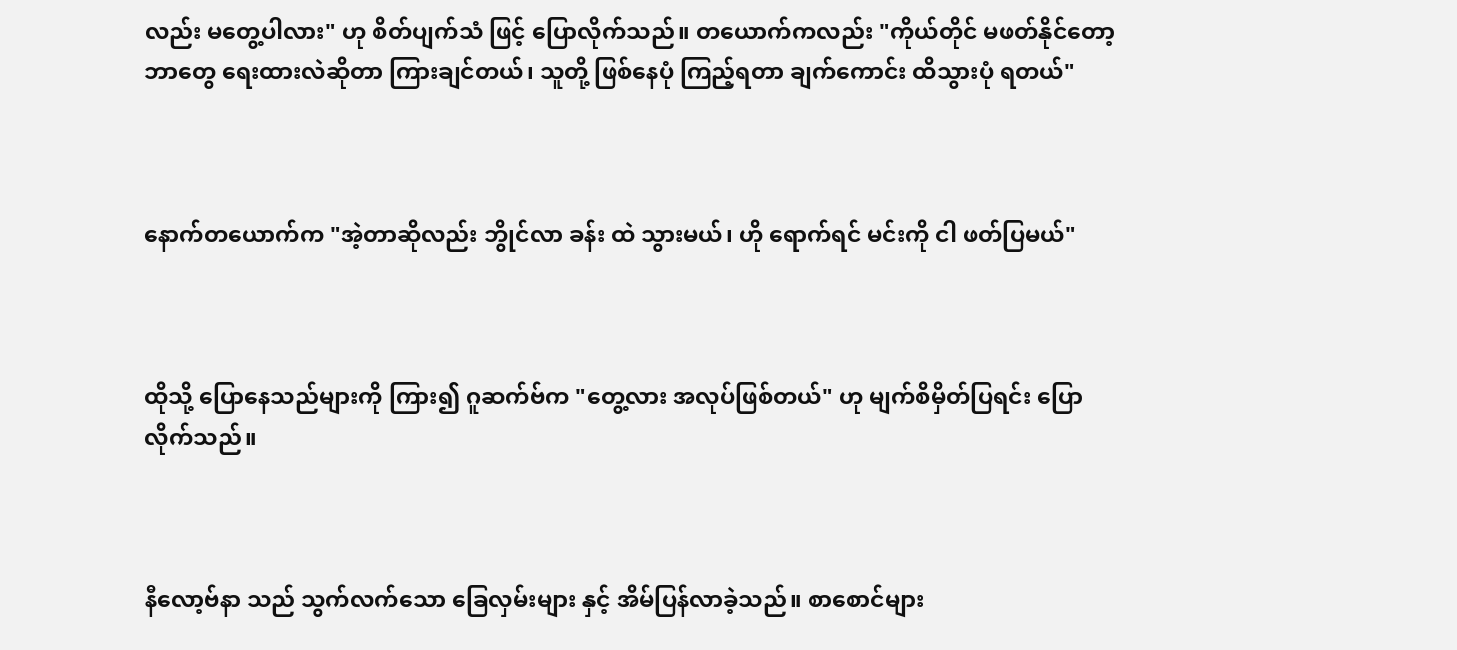လည်း မတွေ့ပါလား" ဟု စိတ်ပျက်သံ ဖြင့် ပြောလိုက်သည်။ တယောက်ကလည်း "ကိုယ်တိုင် မဖတ်နိုင်တော့ ဘာတွေ ရေးထားလဲဆိုတာ ကြားချင်တယ်၊ သူတို့ ဖြစ်နေပုံ ကြည့်ရတာ ချက်ကောင်း ထိသွားပုံ ရတယ်"



နောက်တယောက်က "အဲ့တာဆိုလည်း ဘွိုင်လာ ခန်း ထဲ သွားမယ်၊ ဟို ရောက်ရင် မင်းကို ငါ ဖတ်ပြမယ်"



ထိုသို့ ပြောနေသည်များကို ကြား၍ ဂူဆက်ဗ်က ‌"တွေ့လား အလုပ်ဖြစ်တယ်" ဟု မျက်စိမှိတ်ပြရင်း ပြောလိုက်သည်။



နီလော့ဗ်နာ သည် သွက်လက်သော ခြေလှမ်းများ နှင့် အိမ်ပြန်လာခဲ့သည်။ စာစောင်များ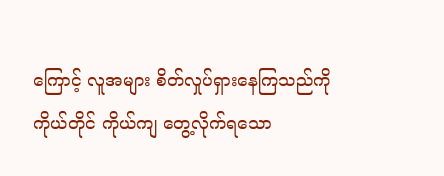ကြောင့် လူအများ စိတ်လှုပ်ရှားနေကြသည်ကို ကိုယ်တိုင် ကိုယ်ကျ တွေ့လိုက်ရသော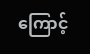ကြောင့်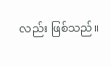လည်း ဖြစ်သည်။